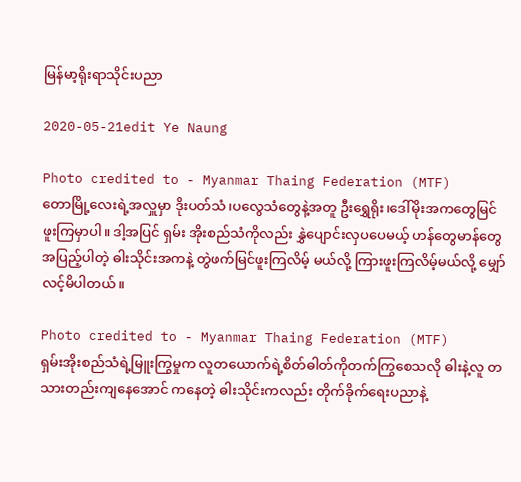မြန်မာ့ရိုးရာသိုင်းပညာ

2020-05-21edit Ye Naung

Photo credited to - Myanmar Thaing Federation (MTF)
တောမြို့လေးရဲ့အလှူမှာ ဒိုးပတ်သံ၊ပလွေသံတွေနဲ့အတူ ဦးရွှေရိုး၊ဒေါ်မိုးအကတွေမြင်ဖူးကြမှာပါ။ ဒါ့အပြင် ရှမ်း အိုးစည်သံကိုလည်း နွှဲပျောင်းလှပပေမယ့် ဟန်တွေမာန်တွေအပြည့်ပါတဲ့ ဓါးသိုင်းအကနဲ့ တွဲဖက်မြင်ဖူးကြလိမ့် မယ်လို့ ကြားဖူးကြလိမ့်မယ်လို့ မျှော်လင့်မိပါတယ်။

Photo credited to - Myanmar Thaing Federation (MTF)
ရှမ်းအိုးစည်သံရဲ့မြူးကြွမှုက လူတယောက်ရဲ့စိတ်ဓါတ်ကိုတက်ကြွစေသလို ဓါးနဲ့လူ တသားတည်းကျနေအောင် ကနေတဲ့ ဓါးသိုင်းကလည်း တိုက်ခိုက်ရေးပညာနဲ့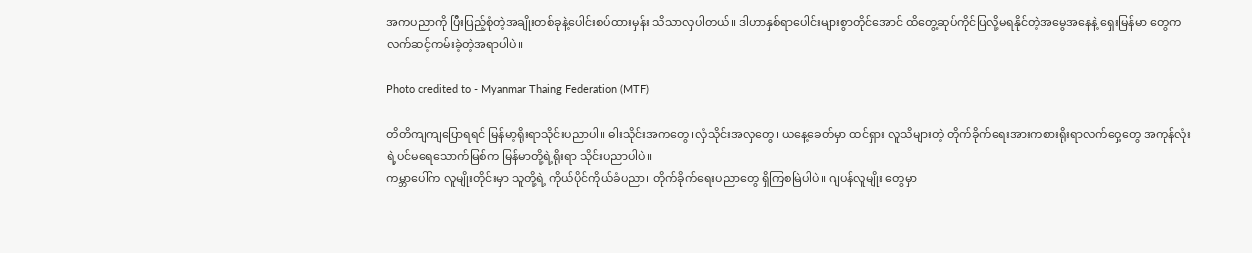အကပညာကို ပြီးပြည့်စုံတဲ့အချိုးတစ်ခုနဲ့ပေါင်းစပ်ထားမှန်း သိသာလှပါတယ်။ ဒါဟာနှစ်ရာပေါင်းများစွာတိုင်အောင် ထိတွေ့ဆုပ်ကိုင်ပြလို့မရနိုင်တဲ့အမွေအနေနဲ့ ရှေးမြန်မာ တွေက လက်ဆင့်ကမ်းခဲ့တဲ့အရာပါပဲ။

Photo credited to - Myanmar Thaing Federation (MTF)

တိတိကျကျပြောရရင် မြန်မာ့ရိုးရာသိုင်းပညာပါ။ ဓါးသိုင်းအကတွေ၊လှံသိုင်းအလှတွေ၊ ယနေ့ခေတ်မှာ ထင်ရှား လူသိများတဲ့ တိုက်ခိုက်ရေးအားကစားရိုးရာလက်ဝှေ့တွေ အကုန်လုံးရဲ့ပင်မရေသောက်မြစ်က မြန်မာတို့ရဲ့ရိုးရာ သိုင်းပညာပါပဲ။
ကမ္ဘာပေါ်က လူမျိုးတိုင်းမှာ သူတို့ရဲ့ ကိုယ်ပိုင်ကိုယ်ခံပညာ၊ တိုက်ခိုက်ရေးပညာတွေ ရှိကြစမြဲပါပဲ။ ဂျပန်လူမျိုး တွေမှာ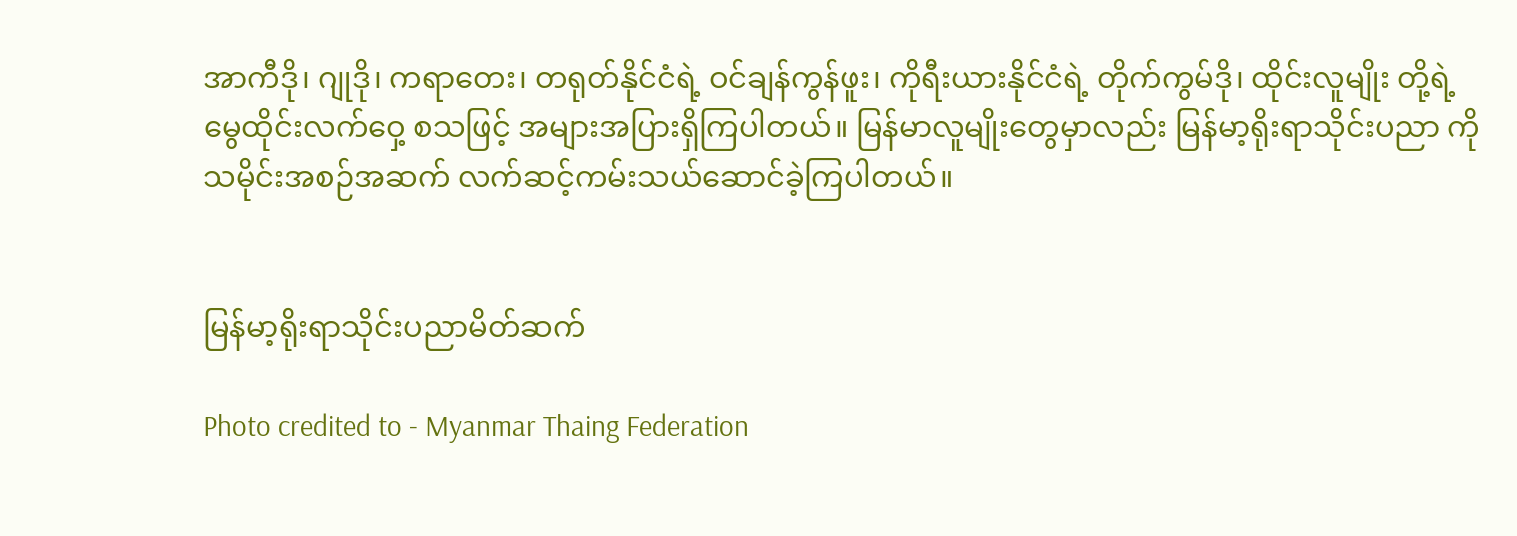အာကီဒို၊ ဂျုဒို၊ ကရာတေး၊ တရုတ်နိုင်ငံရဲ့ ဝင်ချန်ကွန်ဖူး၊ ကိုရီးယားနိုင်ငံရဲ့ တိုက်ကွမ်ဒို၊ ထိုင်းလူမျိုး တို့ရဲ့မွေထိုင်းလက်ဝှေ့ စသဖြင့် အများအပြားရှိကြပါတယ်။ မြန်မာလူမျိုးတွေမှာလည်း မြန်မာ့ရိုးရာသိုင်းပညာ ကို သမိုင်းအစဉ်အဆက် လက်ဆင့်ကမ်းသယ်ဆောင်ခဲ့ကြပါတယ်။


မြန်မာ့ရိုးရာသိုင်းပညာမိတ်ဆက်

Photo credited to - Myanmar Thaing Federation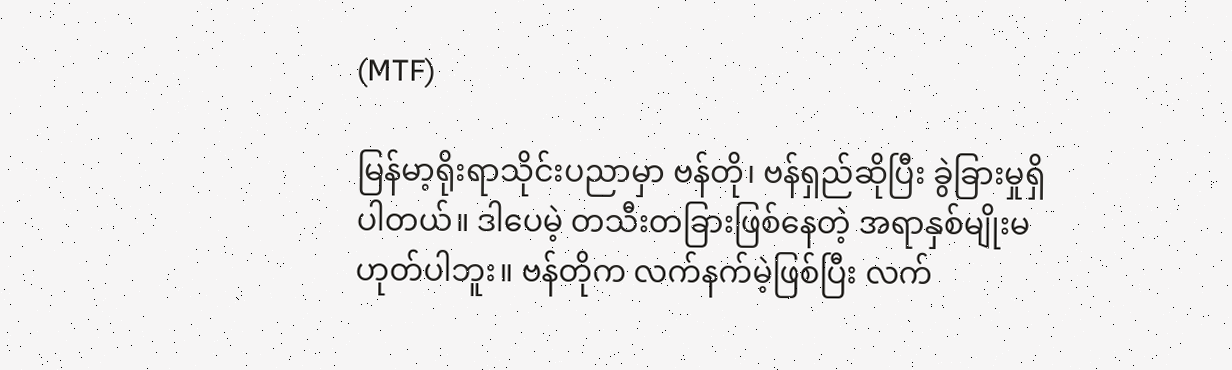(MTF)

မြန်မာ့ရိုးရာသိုင်းပညာမှာ ဗန်တို၊ ဗန်ရှည်ဆိုပြီး ခွဲခြားမှုရှိပါတယ်။ ဒါပေမဲ့ တသီးတခြားဖြစ်နေတဲ့ အရာနှစ်မျိုးမ ဟုတ်ပါဘူး။ ဗန်တိုက လက်နက်မဲ့ဖြစ်ပြီး လက်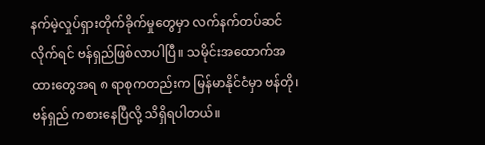နက်မဲ့လှုပ်ရှားတိုက်ခိုက်မှုတွေမှာ လက်နက်တပ်ဆင်လိုက်ရင် ဗန်ရှည်ဖြစ်လာပါပြီ။ သမိုင်းအထောက်အထားတွေအရ ၈ ရာစုကတည်းက မြန်မာနိုင်ငံမှာ ဗန်တို၊ဗန်ရှည် ကစားနေပြီလို့ သိရှိရပါတယ်။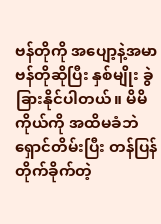ဗန်တိုကို အပျော့နဲ့အမာဗန်တိုဆိုပြီး နှစ်မျိုး ခွဲခြားနိုင်ပါတယ်။ မိမိကိုယ်ကို အထိမခံဘဲ ရှောင်တိမ်းပြီး တန်ပြန် တိုက်ခိုက်တဲ့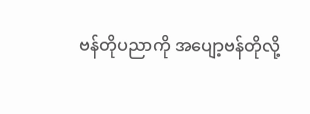ဗန်တိုပညာကို အပျော့ဗန်တိုလို့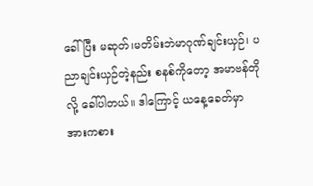ခေါ်ပြီး မဆုတ်၊မတိမ်းဘဲမာဂုဏ်ချင်းယှဉ်၊ ပညာချင်းယှဉ်တဲ့နည်း စနစ်ကိုတော့ အမာဗန်တိုလို့ ခေါ်ပါတယ်။ ဒါကြောင့် ယနေ့ခေတ်မှာ အားကစား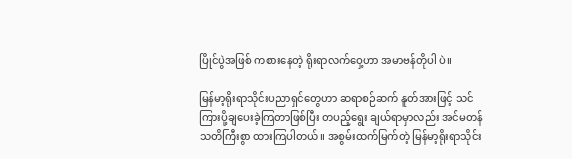ပြိုင်ပွဲအဖြစ် ကစားနေတဲ့ ရိုးရာလက်ဝှေ့ဟာ အမာဗန်တိုပါ ပဲ။

မြန်မာ့ရိုးရာသိုင်းပညာရှင်တွေဟာ ဆရာစဉ်ဆက် နူတ်အားဖြင့် သင်ကြားပို့ချပေးခဲ့ကြတာဖြစ်ပြီး တပည့်ရွေး ချယ်ရာမှာလည်း အင်မတန်သတိကြီးစွာ ထားကြပါတယ်။ အစွမ်းထက်မြက်တဲ့ မြန်မာ့ရိုးရာသိုင်း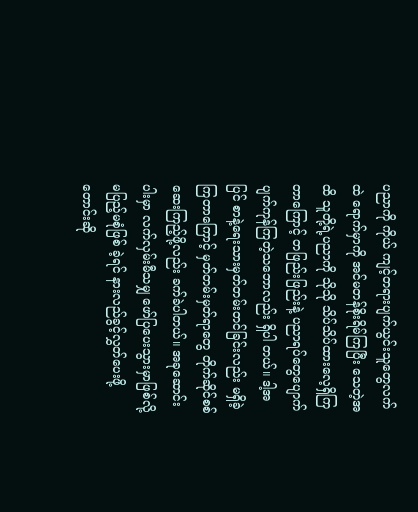ပညာကို ကိုယ် ကျင့်တရားပျက်ယွင်းသူတွေလက်ထဲ ရောက်မှာကို အင်မတန်စိုးရိမ်ကြပြီး သေတဲ့အထိ သူတို့ရဲ့ပညာကို သိုသို သိပ်သိပ်ထားလေ့ရှိကြတာကြောင့် တဖြည်းဖြည်းနဲ့ ပညာရပ်တွေပျောက်ပျက်ကုန်ကြတဲ့သဘောလည်း ရှိပါ တယ်။ ဒါ့အပြင် စာနဲ့ရေးသားမှတ်တမ်းတင်ခြင်းလည်း မရှိခဲ့ကြတာကြောင့် မှတ်တမ်းမှတ်ရာတွေ တိုက်ဆိုင်စစ် ဆေးကြည့်ဖို့လည်း ခက်ခဲပါတယ်။ အခုဆောင်းပါးမှာ လက်လှမ်းမီသမျှ ဖော်ပြပေးသွားမှာဖြစ်လို့ မပြည့်မစုံဖြစ် ခဲ့ရင် နားလည်ခွင့်လွှတ်ပေးဖို့ တောင်းဆို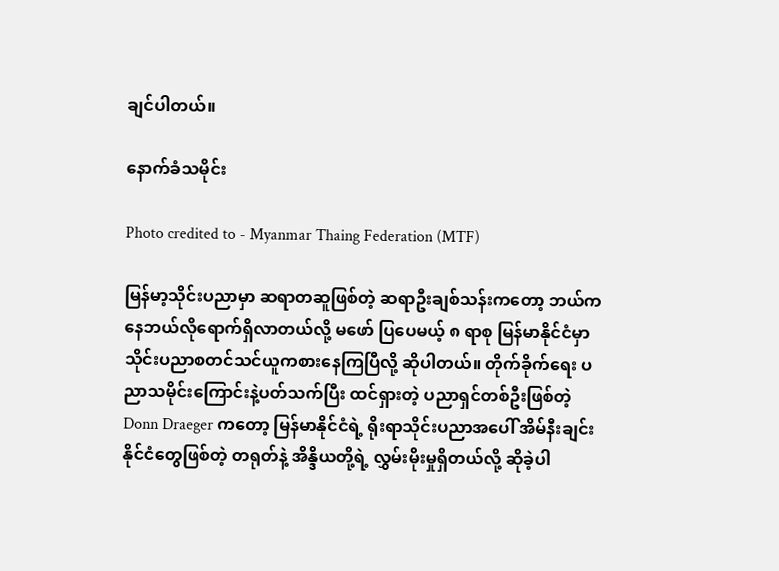ချင်ပါတယ်။

နောက်ခံသမိုင်း

Photo credited to - Myanmar Thaing Federation (MTF)

မြန်မာ့သိုင်းပညာမှာ ဆရာတဆူဖြစ်တဲ့ ဆရာဦးချစ်သန်းကတော့ ဘယ်ကနေဘယ်လိုရောက်ရှိလာတယ်လို့ မဖော် ပြပေမယ့် ၈ ရာစု မြန်မာနိုင်ငံမှာ သိုင်းပညာစတင်သင်ယူကစားနေကြပြီလို့ ဆိုပါတယ်။ တိုက်ခိုက်ရေး ပညာသမိုင်းကြောင်းနဲ့ပတ်သက်ပြီး ထင်ရှားတဲ့ ပညာရှင်တစ်ဦးဖြစ်တဲ့ Donn Draeger ကတော့ မြန်မာနိုင်ငံရဲ့ ရိုးရာသိုင်းပညာအပေါ် အိမ်နီးချင်းနိုင်ငံတွေဖြစ်တဲ့ တရုတ်နဲ့ အိန္ဒိယတို့ရဲ့ လွှမ်းမိုးမှုရှိတယ်လို့ ဆိုခဲ့ပါ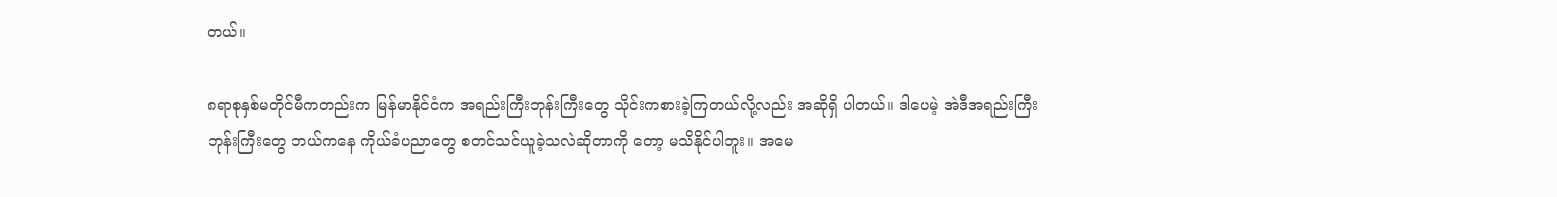တယ်။

၈ရာစုနှစ်မတိုင်မီကတည်းက မြန်မာနိုင်ငံက အရည်းကြီးဘုန်းကြီးတွေ သိုင်းကစားခဲ့ကြတယ်လို့လည်း အဆိုရှိ ပါတယ်။ ဒါပေမဲ့ အဲဒီအရည်းကြီးဘုန်းကြီးတွေ ဘယ်ကနေ ကိုယ်ခံပညာတွေ စတင်သင်ယူခဲ့သလဲဆိုတာကို တော့ မသိနိုင်ပါဘူး။ အမေ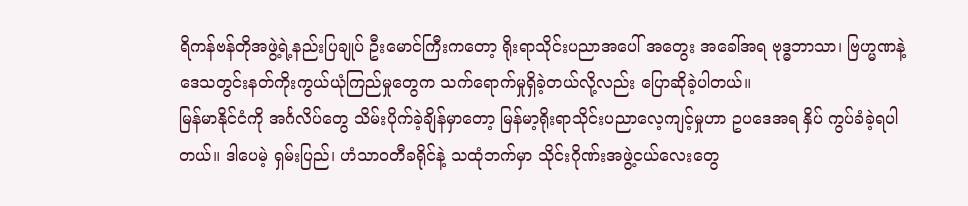ရိကန်ဗန်တိုအဖွဲ့ရဲ့နည်းပြချုပ် ဦးမောင်ကြီးကတော့ ရိုးရာသိုင်းပညာအပေါ် အတွေး အခေါ်အရ ဗုဒ္ဓဘာသာ၊ ဗြဟ္မဏနဲ့ ဒေသတွင်းနတ်ကိုးကွယ်ယုံကြည်မှုတွေက သက်ရောက်မှုရှိခဲ့တယ်လို့လည်း ပြောဆိုခဲ့ပါတယ်။
မြန်မာနိုင်ငံကို အင်္ဂလိပ်တွေ သိမ်းပိုက်ခဲ့ချိန်မှာတော့ မြန်မာ့ရိုးရာသိုင်းပညာလေ့ကျင့်မှုဟာ ဥပဒေအရ နှိပ် ကွပ်ခံခဲ့ရပါတယ်။ ဒါပေမဲ့ ရှမ်းပြည်၊ ဟံသာဝတီခရိုင်နဲ့ သထုံဘက်မှာ သိုင်းဂိုဏ်းအဖွဲ့ငယ်လေးတွေ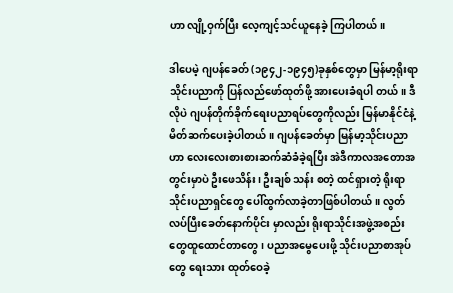ဟာ လျို့ဝှက်ပြီး လေ့ကျင့်သင်ယူနေခဲ့ ကြပါတယ်။

ဒါပေမဲ့ ဂျပန်ခေတ် (၁၉၄၂-၁၉၄၅)ခုနှစ်တွေမှာ မြန်မာ့ရိုးရာသိုင်းပညာကို ပြန်လည်ဖော်ထုတ်ဖို့ အားပေးခံရပါ တယ်။ ဒီလိုပဲ ဂျပန်တိုက်ခိုက်ရေးပညာရပ်တွေကိုလည်း မြန်မာနိုင်ငံနဲ့ မိတ်ဆက်ပေးခဲ့ပါတယ်။ ဂျပန်ခေတ်မှာ မြန်မာ့သိုင်းပညာဟာ လေးလေးစားစားဆက်ဆံခံခဲ့ရပြီး အဲဒီကာလအတောအတွင်းမှာပဲ ဦးဖေသိန်း၊ ဦးချစ် သန်း စတဲ့ ထင်ရှားတဲ့ ရိုးရာသိုင်းပညာရှင်တွေ ပေါ်ထွက်လာခဲ့တာဖြစ်ပါတယ်။ လွတ်လပ်ပြီးခေတ်နောက်ပိုင်း မှာလည်း ရိုးရာသိုင်းအဖွဲ့အစည်းတွေထူထောင်တာတွေ၊ ပညာအမွေပေးဖို့ သိုင်းပညာစာအုပ်တွေ ရေးသား ထုတ်ဝေခဲ့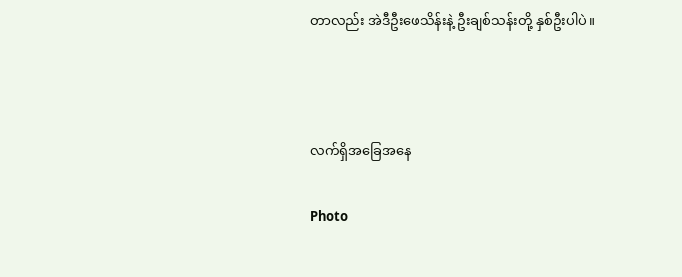တာလည်း အဲဒီဦးဖေသိန်းနဲ့ ဦးချစ်သန်းတို့ နှစ်ဦးပါပဲ။



လက်ရှိအခြေအနေ

Photo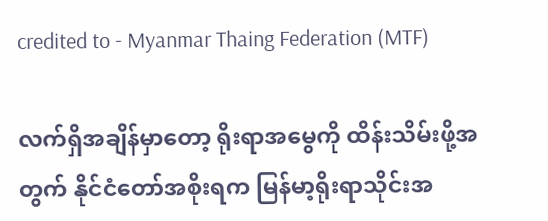credited to - Myanmar Thaing Federation (MTF)

လက်ရှိအချိန်မှာတော့ ရိုးရာအမွေကို ထိန်းသိမ်းဖို့အတွက် နိုင်ငံတော်အစိုးရက မြန်မာ့ရိုးရာသိုင်းအ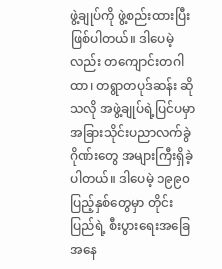ဖွဲ့ချုပ်ကို ဖွဲ့စည်းထားပြီး ဖြစ်ပါတယ်။ ဒါပေမဲ့လည်း တကျောင်းတဂါထာ၊ တရွာတပုဒ်ဆန်း ဆိုသလို အဖွဲ့ချုပ်ရဲ့ပြင်ပမှာ အခြားသိုင်းပညာလက်ခွဲဂိုဏ်းတွေ အများကြီးရှိခဲ့ပါတယ်။ ဒါပေမဲ့ ၁၉၉၀ ပြည့်နှစ်တွေမှာ တိုင်းပြည်ရဲ့ စီးပွားရေးအခြေအနေ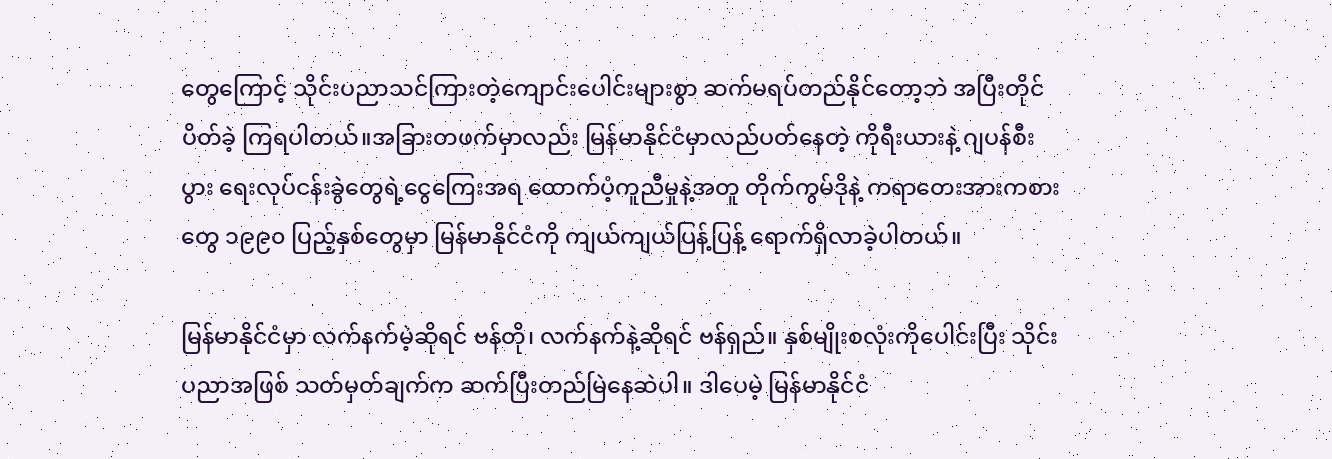တွေကြောင့် သိုင်းပညာသင်ကြားတဲ့ကျောင်းပေါင်းများစွာ ဆက်မရပ်တည်နိုင်တော့ဘဲ အပြီးတိုင် ပိတ်ခဲ့ ကြရပါတယ်။အခြားတဖက်မှာလည်း မြန်မာနိုင်ငံမှာလည်ပတ်နေတဲ့ ကိုရီးယားနဲ့ ဂျပန်စီးပွား ရေးလုပ်ငန်းခွဲတွေရဲ့ငွေကြေးအရ ထောက်ပံ့ကူညီမှုနဲ့အတူ တိုက်ကွမ်ဒိုနဲ့ ကရာတေးအားကစားတွေ ၁၉၉၀ ပြည့်နှစ်တွေမှာ မြန်မာနိုင်ငံကို ကျယ်ကျယ်ပြန့်ပြန့် ရောက်ရှိလာခဲ့ပါတယ်။

မြန်မာနိုင်ငံမှာ လက်နက်မဲ့ဆိုရင် ဗန်တို၊ လက်နက်နဲ့ဆိုရင် ဗန်ရှည်။ နှစ်မျိုးစလုံးကိုပေါင်းပြီး သိုင်းပညာအဖြစ် သတ်မှတ်ချက်က ဆက်ပြီးတည်မြဲနေဆဲပါ။ ဒါပေမဲ့ မြန်မာနိုင်ငံ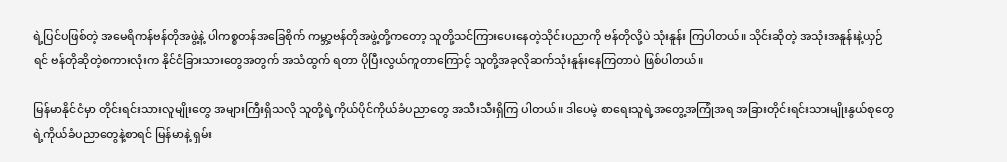ရဲ့ပြင်ပဖြစ်တဲ့ အမေရိကန်ဗန်တိုအဖွဲ့နဲ့ ပါကစ္စတန်အခြေစိုက် ကမ္ဘာ့ဗန်တိုအဖွဲ့တို့ကတော့ သူတို့သင်ကြားပေးနေတဲ့သိုင်းပညာကို ဗန်တိုလို့ပဲ သုံးနူန်း ကြပါတယ်။ သိုင်းဆိုတဲ့ အသုံးအနူန်းနဲ့ယှဉ်ရင် ဗန်တိုဆိုတဲ့စကားလုံးက နိုင်ငံခြားသားတွေအတွက် အသံထွက် ရတာ ပိုပြီးလွယ်ကူတာကြောင့် သူတို့အခုလိုဆက်သုံးနူန်းနေကြတာပဲ ဖြစ်ပါတယ်။

မြန်မာနိုင်ငံမှာ တိုင်းရင်းသားလူမျိုးတွေ အများကြီးရှိသလို သူတို့ရဲ့ကိုယ်ပိုင်ကိုယ်ခံပညာတွေ အသီးသီးရှိကြ ပါတယ်။ ဒါပေမဲ့ စာရေးသူရဲ့အတွေ့အကြုံအရ အခြားတိုင်းရင်းသားမျိုးနွယ်စုတွေရဲ့ကိုယ်ခံပညာတွေနဲ့စာရင် မြန်မာနဲ့ ရှမ်း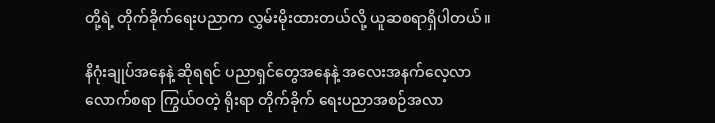တို့ရဲ့ တိုက်ခိုက်ရေးပညာက လွှမ်းမိုးထားတယ်လို့ ယူဆစရာရှိပါတယ်။

နိဂုံးချုပ်အနေနဲ့ ဆိုရရင် ပညာရှင်တွေအနေနဲ့ အလေးအနက်လေ့လာလောက်စရာ ကြွယ်ဝတဲ့ ရိုးရာ တိုက်ခိုက် ရေးပညာအစဉ်အလာ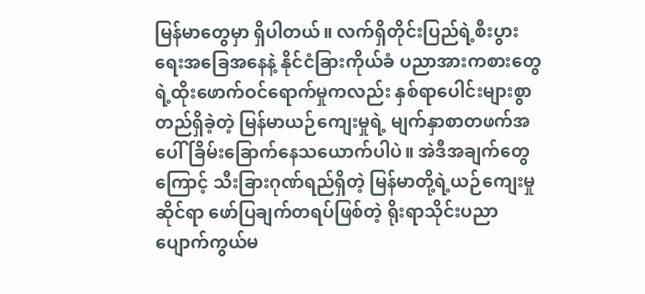မြန်မာတွေမှာ ရှိပါတယ်။ လက်ရှိတိုင်းပြည်ရဲ့စီးပွားရေးအခြေအနေနဲ့ နိုင်ငံခြားကိုယ်ခံ ပညာအားကစားတွေရဲ့ထိုးဖောက်ဝင်ရောက်မှုကလည်း နှစ်ရာပေါင်းများစွာတည်ရှိခဲ့တဲ့ မြန်မာယဉ်ကျေးမှုရဲ့ မျက်နှာစာတဖက်အပေါ် ခြိမ်းခြောက်နေသယောက်ပါပဲ။ အဲဒီအချက်တွေကြောင့် သီးခြားဂုဏ်ရည်ရှိတဲ့ မြန်မာတို့ရဲ့ယဉ်ကျေးမှုဆိုင်ရာ ဖော်ပြချက်တရပ်ဖြစ်တဲ့ ရိုးရာသိုင်းပညာပျောက်ကွယ်မ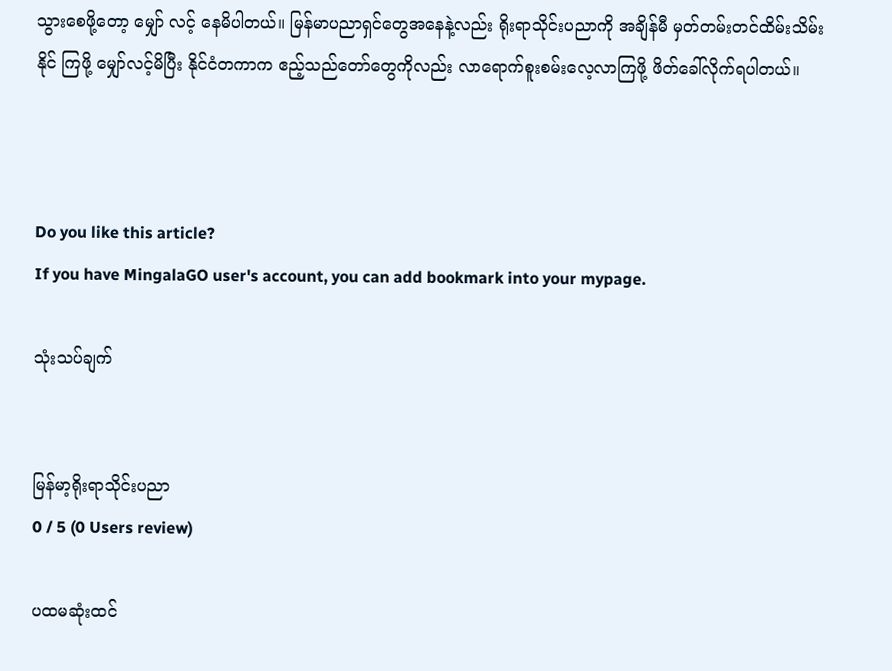သွားစေဖို့တော့ မျှော် လင့် နေမိပါတယ်။ မြန်မာပညာရှင်တွေအနေနဲ့လည်း ရိုးရာသိုင်းပညာကို အချိန်မီ မှတ်တမ်းတင်ထိမ်းသိမ်းနိုင် ကြဖို့ မျှော်လင့်မိပြီး နိုင်ငံတကာက ဧည့်သည်တော်တွေကိုလည်း လာရောက်စူးစမ်းလေ့လာကြဖို့ ဖိတ်ခေါ်လိုက်ရပါတယ်။



Do you like this article?
If you have MingalaGO user's account, you can add bookmark into your mypage.

သုံးသပ်ချက်


မြန်မာ့ရိုးရာသိုင်းပညာ
0 / 5 (0 Users review)

ပထမဆုံးထင်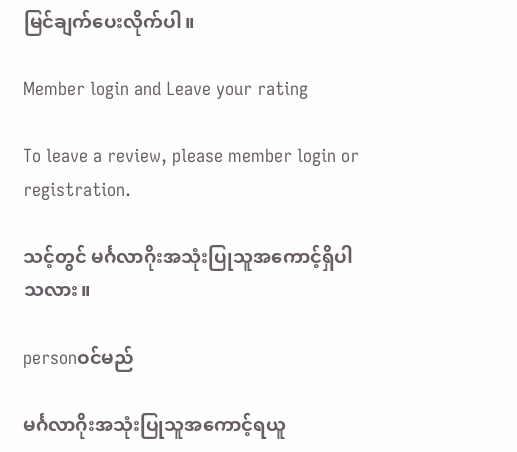မြင်ချက်ပေးလိုက်ပါ။

Member login and Leave your rating

To leave a review, please member login or registration.

သင့်တွင် မင်္ဂလာဂိုးအသုံးပြုသူအကောင့်ရှိပါသလား။

personဝင်မည်

မင်္ဂလာဂိုးအသုံးပြုသူအကောင့်ရယူ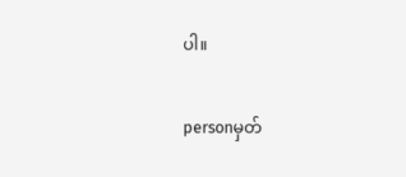ပါ။

personမှတ်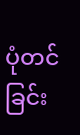ပုံတင်ခြင်း